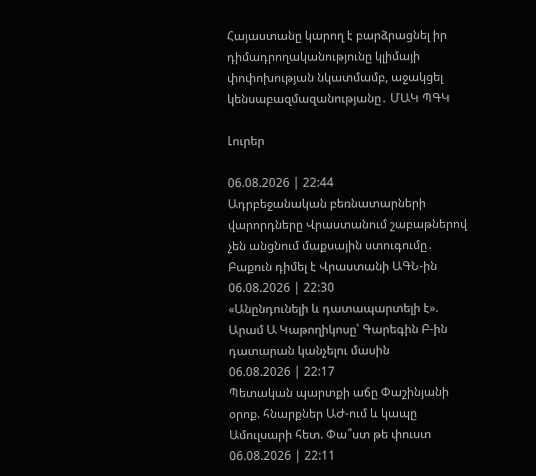Հայաստանը կարող է բարձրացնել իր դիմադրողականությունը կլիմայի փոփոխության նկատմամբ, աջակցել կենսաբազմազանությանը․ ՄԱԿ ՊԳԿ

Լուրեր

06.08.2026 | 22:44
Ադրբեջանական բեռնատարների վարորդները Վրաստանում շաբաթներով չեն անցնում մաքսային ստուգումը․ Բաքուն դիմել է Վրաստանի ԱԳՆ-ին
06.08.2026 | 22:30
«Անընդունելի և դատապարտելի է». Արամ Ա Կաթողիկոսը՝ Գարեգին Բ-ին դատարան կանչելու մասին
06.08.2026 | 22:17
Պետական պարտքի աճը Փաշինյանի օրոք. հնարքներ ԱԺ-ում և կապը Ամուլսարի հետ. Փա՞ստ թե փուստ
06.08.2026 | 22:11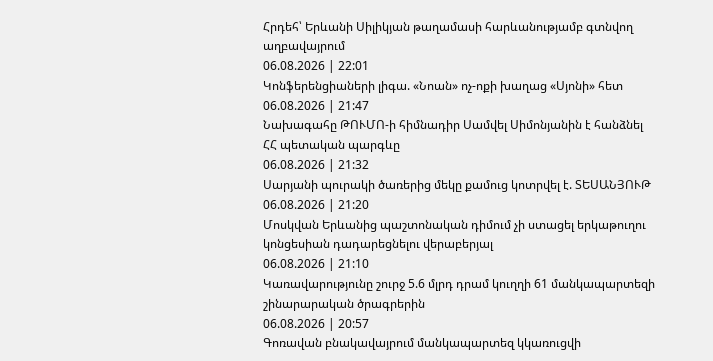Հրդեհ՝ Երևանի Սիլիկյան թաղամասի հարևանությամբ գտնվող աղբավայրում
06.08.2026 | 22:01
Կոնֆերենցիաների լիգա. «Նոան» ոչ-ոքի խաղաց «Սյոնի» հետ
06.08.2026 | 21:47
Նախագահը ԹՈՒՄՈ-ի հիմնադիր Սամվել Սիմոնյանին է հանձնել ՀՀ պետական պարգևը
06.08.2026 | 21:32
Սարյանի պուրակի ծառերից մեկը քամուց կոտրվել է. ՏԵՍԱՆՅՈՒԹ
06.08.2026 | 21:20
Մոսկվան Երևանից պաշտոնական դիմում չի ստացել երկաթուղու կոնցեսիան դադարեցնելու վերաբերյալ
06.08.2026 | 21:10
Կառավարությունը շուրջ 5.6 մլրդ դրամ կուղղի 61 մանկապարտեզի շինարարական ծրագրերին
06.08.2026 | 20:57
Գոռավան բնակավայրում մանկապարտեզ կկառուցվի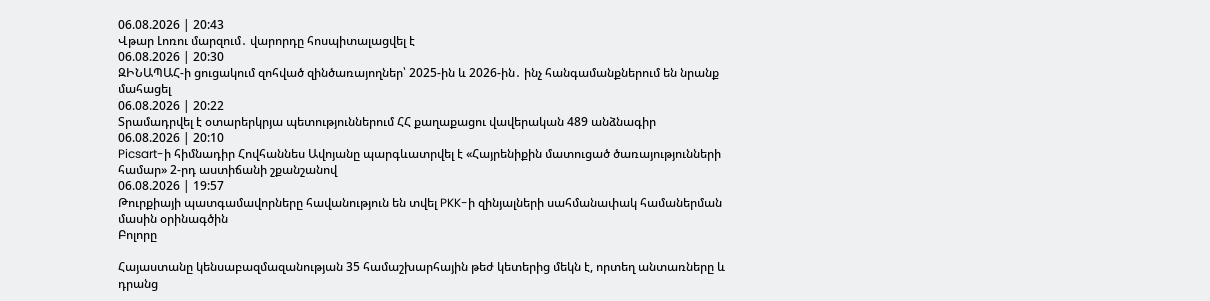06.08.2026 | 20:43
Վթար Լոռու մարզում․ վարորդը հոսպիտալացվել է
06.08.2026 | 20:30
ԶԻՆԱՊԱՀ-ի ցուցակում զոհված զինծառայողներ՝ 2025-ին և 2026-ին․ ինչ հանգամանքներում են նրանք մահացել
06.08.2026 | 20:22
Տրամադրվել է օտարերկրյա պետություններում ՀՀ քաղաքացու վավերական 489 անձնագիր
06.08.2026 | 20:10
Picsart-ի հիմնադիր Հովհաննես Ավոյանը պարգևատրվել է «Հայրենիքին մատուցած ծառայությունների համար» 2-րդ աստիճանի շքանշանով
06.08.2026 | 19:57
Թուրքիայի պատգամավորները հավանություն են տվել PKK-ի զինյալների սահմանափակ համաներման մասին օրինագծին
Բոլորը

Հայաստանը կենսաբազմազանության 35 համաշխարհային թեժ կետերից մեկն է, որտեղ անտառները և դրանց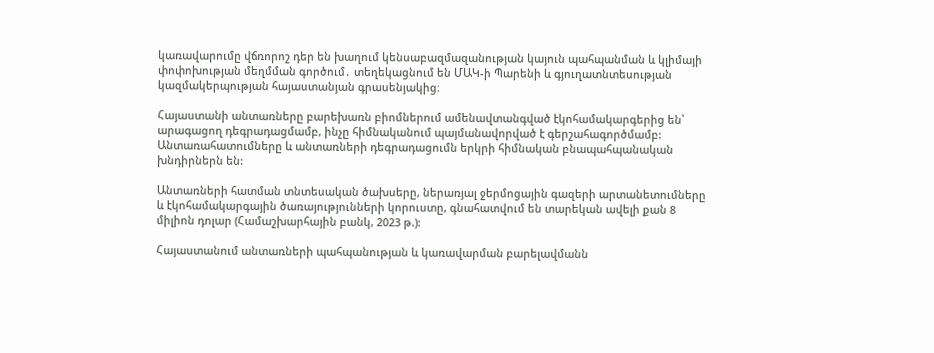կառավարումը վճռորոշ դեր են խաղում կենսաբազմազանության կայուն պահպանման և կլիմայի փոփոխության մեղմման գործում․ տեղեկացնում են ՄԱԿ-ի Պարենի և գյուղատնտեսության կազմակերպության հայաստանյան գրասենյակից։

Հայաստանի անտառները բարեխառն բիոմներում ամենավտանգված էկոհամակարգերից են՝ արագացող դեգրադացմամբ, ինչը հիմնականում պայմանավորված է գերշահագործմամբ: Անտառահատումները և անտառների դեգրադացումն երկրի հիմնական բնապահպանական խնդիրներն են:

Անտառների հատման տնտեսական ծախսերը, ներառյալ ջերմոցային գազերի արտանետումները և էկոհամակարգային ծառայությունների կորուստը, գնահատվում են տարեկան ավելի քան 8 միլիոն դոլար (Համաշխարհային բանկ, 2023 թ.):

Հայաստանում անտառների պահպանության և կառավարման բարելավմանն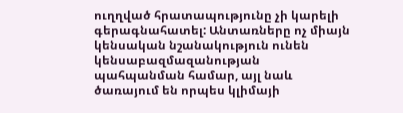ուղղված հրատապությունը չի կարելի գերագնահատել: Անտառները ոչ միայն կենսական նշանակություն ունեն կենսաբազմազանության պահպանման համար, այլ նաև ծառայում են որպես կլիմայի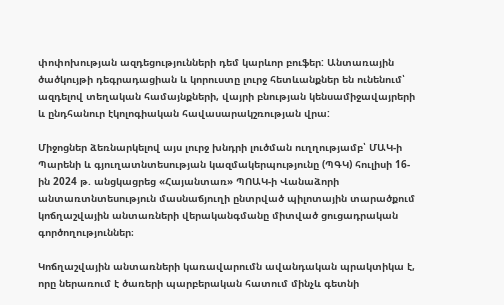փոփոխության ազդեցությունների դեմ կարևոր բուֆեր: Անտառային ծածկույթի դեգրադացիան և կորուստը լուրջ հետևանքներ են ունենում՝ ազդելով տեղական համայնքների, վայրի բնության կենսամիջավայրերի և ընդհանուր էկոլոգիական հավասարակշռության վրա:

Միջոցներ ձեռնարկելով այս լուրջ խնդրի լուծման ուղղությամբ՝ ՄԱԿ-ի Պարենի և գյուղատնտեսության կազմակերպությունը (ՊԳԿ) հուլիսի 16-ին 2024 թ. անցկացրեց «Հայանտառ» ՊՈԱԿ-ի Վանաձորի անտառտնտեսություն մասնաճյուղի ընտրված պիլոտային տարածքում կոճղաշվային անտառների վերականգմանը միտված ցուցադրական գործողություններ։

Կոճղաշվային անտառների կառավարումն ավանդական պրակտիկա է, որը ներառում է ծառերի պարբերական հատում մինչև գետնի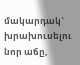մակարդակ` խրախուսելու նոր աճը,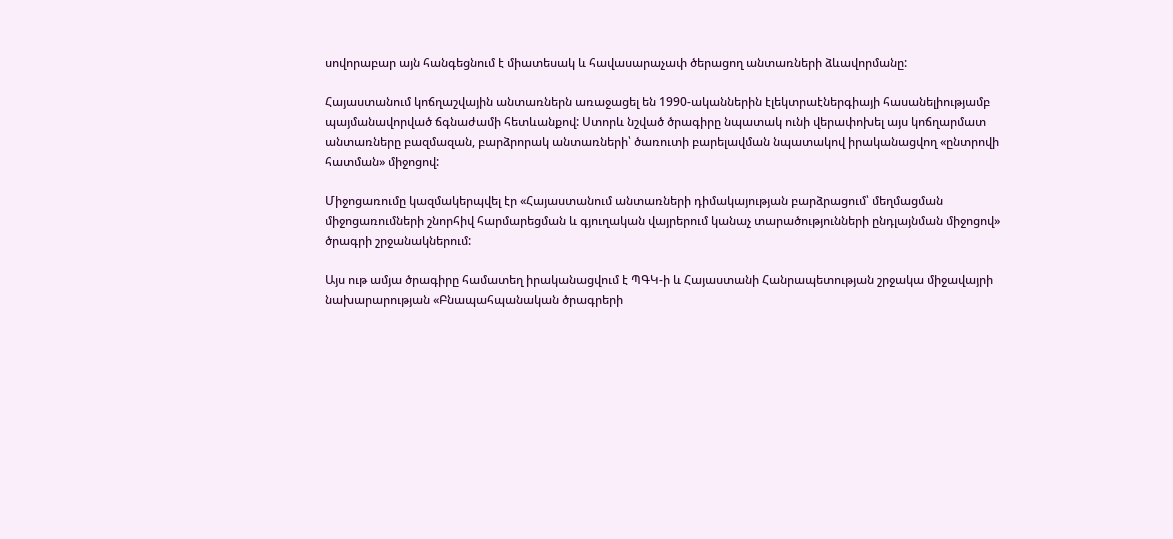սովորաբար այն հանգեցնում է միատեսակ և հավասարաչափ ծերացող անտառների ձևավորմանը:

Հայաստանում կոճղաշվային անտառներն առաջացել են 1990-ականներին էլեկտրաէներգիայի հասանելիությամբ պայմանավորված ճգնաժամի հետևանքով: Ստորև նշված ծրագիրը նպատակ ունի վերափոխել այս կոճղարմատ անտառները բազմազան, բարձրորակ անտառների՝ ծառուտի բարելավման նպատակով իրականացվող «ընտրովի հատման» միջոցով:

Միջոցառումը կազմակերպվել էր «Հայաստանում անտառների դիմակայության բարձրացում՝ մեղմացման միջոցառումների շնորհիվ հարմարեցման և գյուղական վայրերում կանաչ տարածությունների ընդլայնման միջոցով» ծրագրի շրջանակներում:

Այս ութ ամյա ծրագիրը համատեղ իրականացվում է ՊԳԿ-ի և Հայաստանի Հանրապետության շրջակա միջավայրի նախարարության «Բնապահպանական ծրագրերի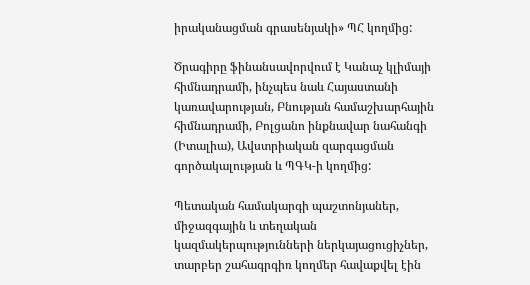իրականացման գրասենյակի» ՊՀ կողմից:

Ծրագիրը ֆինանսավորվում է Կանաչ կլիմայի հիմնադրամի, ինչպես նաև Հայաստանի կառավարության, Բնության համաշխարհային հիմնադրամի, Բոլցանո ինքնավար նահանգի (Իտալիա), Ավստրիական զարգացման գործակալության և ՊԳԿ-ի կողմից:

Պետական համակարգի պաշտոնյաներ, միջազգային և տեղական կազմակերպությունների ներկայացուցիչներ, տարբեր շահագրգիռ կողմեր հավաքվել էին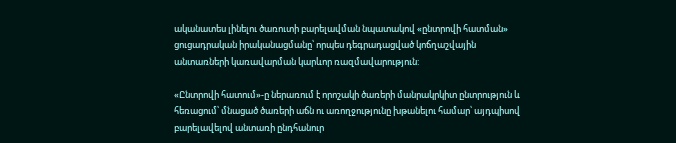ականատես լինելու ծառուտի բարելավման նպատակով «ընտրովի հատման» ցուցադրական իրականացմանը՝ որպես դեգրադացված կոճղաշվային անտառների կառավարման կարևոր ռազմավարություն:

«Ընտրովի հատում»-ը ներառում է որոշակի ծառերի մանրակրկիտ ընտրություն և հեռացում՝ մնացած ծառերի աճն ու առողջությունը խթանելու համար՝ այդպիսով բարելավելով անտառի ընդհանուր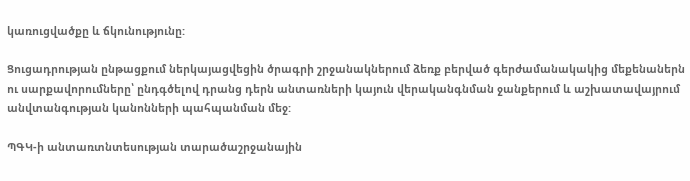կառուցվածքը և ճկունությունը:

Ցուցադրության ընթացքում ներկայացվեցին ծրագրի շրջանակներում ձեռք բերված գերժամանակակից մեքենաներն ու սարքավորումները՝ ընդգծելով դրանց դերն անտառների կայուն վերականգնման ջանքերում և աշխատավայրում անվտանգության կանոնների պահպանման մեջ:

ՊԳԿ-ի անտառտնտեսության տարածաշրջանային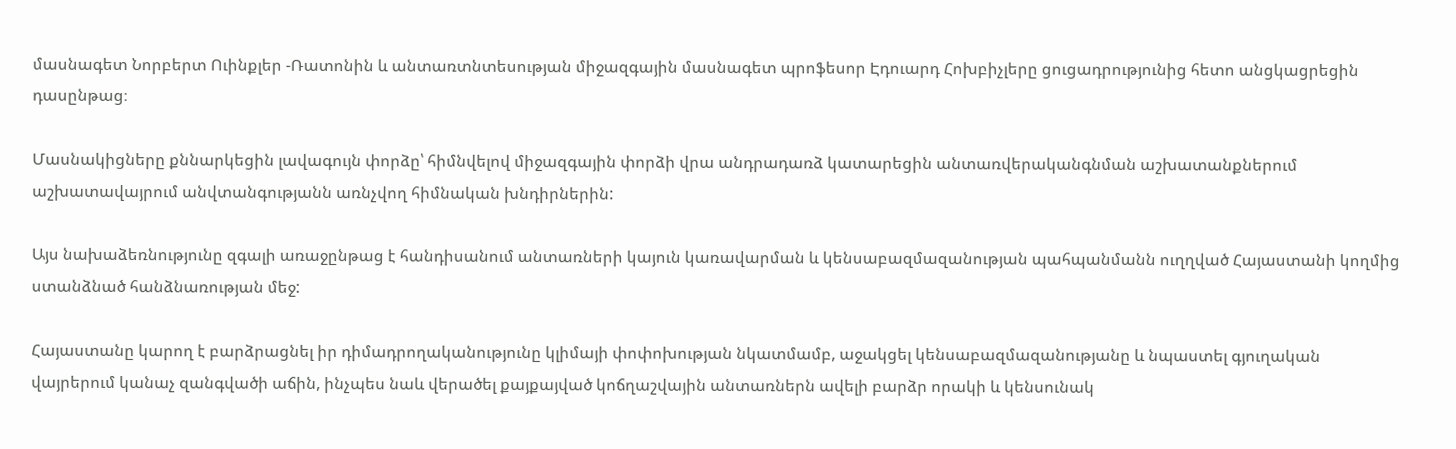մասնագետ Նորբերտ Ուինքլեր -Ռատոնին և անտառտնտեսության միջազգային մասնագետ պրոֆեսոր Էդուարդ Հոխբիչլերը ցուցադրությունից հետո անցկացրեցին դասընթաց։

Մասնակիցները քննարկեցին լավագույն փորձը՝ հիմնվելով միջազգային փորձի վրա անդրադառձ կատարեցին անտառվերականգնման աշխատանքներում աշխատավայրում անվտանգությանն առնչվող հիմնական խնդիրներին:

Այս նախաձեռնությունը զգալի առաջընթաց է հանդիսանում անտառների կայուն կառավարման և կենսաբազմազանության պահպանմանն ուղղված Հայաստանի կողմից ստանձնած հանձնառության մեջ:

Հայաստանը կարող է բարձրացնել իր դիմադրողականությունը կլիմայի փոփոխության նկատմամբ, աջակցել կենսաբազմազանությանը և նպաստել գյուղական վայրերում կանաչ զանգվածի աճին, ինչպես նաև վերածել քայքայված կոճղաշվային անտառներն ավելի բարձր որակի և կենսունակ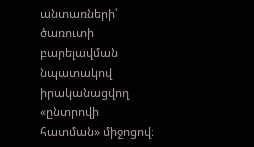անտառների՝ ծառուտի բարելավման նպատակով իրականացվող «ընտրովի հատման» միջոցով։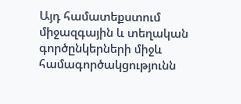Այդ համատեքստում միջազգային և տեղական գործընկերների միջև համագործակցությունն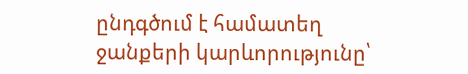ընդգծում է համատեղ ջանքերի կարևորությունը՝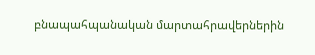բնապահպանական մարտահրավերներին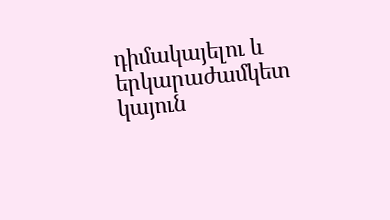դիմակայելու և երկարաժամկետ կայուն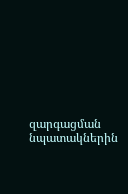զարգացման նպատակներին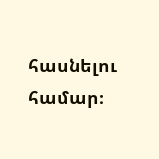հասնելու համար։